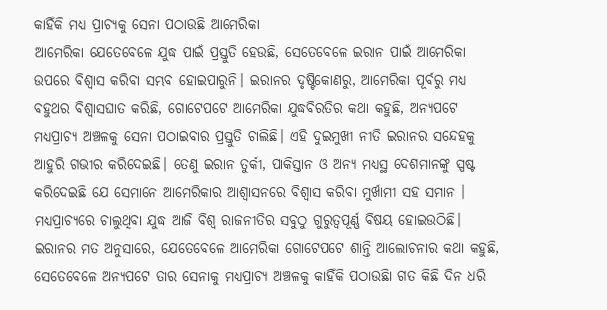କାହିଁକି ମଧ୍ୟ ପ୍ରାଚ୍ୟକୁ ସେନା ପଠାଉଛି ଆମେରିକା
ଆମେରିକା ଯେତେବେଳେ ଯୁଦ୍ଧ ପାଇଁ ପ୍ରସ୍ତୁତି ହେଉଛି, ସେତେବେଳେ ଇରାନ ପାଇଁ ଆମେରିକା ଉପରେ ବିଶ୍ୱାସ କରିବା ସମ୍ଭବ ହୋଇପାରୁନି। ଇରାନର ଦୃଷ୍ଟିକୋଣରୁ, ଆମେରିକା ପୂର୍ବରୁ ମଧ୍ୟ ବହୁଥର ବିଶ୍ୱାସଘାତ କରିଛି, ଗୋଟେପଟେ ଆମେରିକା ଯୁଦ୍ଧବିରତିର କଥା କହୁଛି, ଅନ୍ୟପଟେ ମଧ୍ୟପ୍ରାଚ୍ୟ ଅଞ୍ଚଳକୁ ସେନା ପଠାଇବାର ପ୍ରସ୍ତୁତି ଚାଲିଛି। ଏହି ଦୁଇମୁଖୀ ନୀତି ଇରାନର ସନ୍ଦେହକୁ ଆହୁରି ଗଭୀର କରିଦେଇଛି। ତେଣୁ ଇରାନ ତୁର୍କୀ, ପାକିସ୍ତାନ ଓ ଅନ୍ୟ ମଧ୍ୟସ୍ଥ ଦେଶମାନଙ୍କୁ ସ୍ପଷ୍ଟ କରିଦେଇଛି ଯେ ସେମାନେ ଆମେରିକାର ଆଶ୍ୱାସନରେ ବିଶ୍ୱାସ କରିବା ମୁର୍ଖାମୀ ସହ ସମାନ ।
ମଧ୍ୟପ୍ରାଚ୍ୟରେ ଚାଲୁଥିବା ଯୁଦ୍ଧ ଆଜି ବିଶ୍ୱ ରାଜନୀତିର ସବୁଠୁ ଗୁରୁତ୍ୱପୂର୍ଣ୍ଣ ବିଷୟ ହୋଇଉଠିଛି। ଇରାନର ମତ ଅନୁସାରେ, ଯେତେବେଳେ ଆମେରିକା ଗୋଟେପଟେ ଶାନ୍ତି ଆଲୋଚନାର କଥା କହୁଛି, ସେତେବେଳେ ଅନ୍ୟପଟେ ତାର ସେନାକୁ ମଧ୍ୟପ୍ରାଚ୍ୟ ଅଞ୍ଚଳକୁ କାହିଁକି ପଠାଉଛିା ଗତ କିଛି ଦିନ ଧରି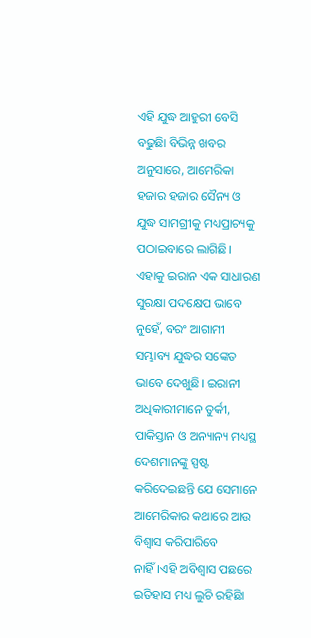ଏହି ଯୁଦ୍ଧ ଆହୁରୀ ବେସି ବଢୁଛିା ବିଭିନ୍ନ ଖବର ଅନୁସାରେ, ଆମେରିକା ହଜାର ହଜାର ସୈନ୍ୟ ଓ ଯୁଦ୍ଧ ସାମଗ୍ରୀକୁ ମଧ୍ୟପ୍ରାଚ୍ୟକୁ ପଠାଇବାରେ ଲାଗିଛି। ଏହାକୁ ଇରାନ ଏକ ସାଧାରଣ ସୁରକ୍ଷା ପଦକ୍ଷେପ ଭାବେ ନୁହେଁ, ବରଂ ଆଗାମୀ ସମ୍ଭାବ୍ୟ ଯୁଦ୍ଧର ସଙ୍କେତ ଭାବେ ଦେଖୁଛି। ଇରାନୀ ଅଧିକାରୀମାନେ ତୁର୍କୀ, ପାକିସ୍ତାନ ଓ ଅନ୍ୟାନ୍ୟ ମଧ୍ୟସ୍ଥ ଦେଶମାନଙ୍କୁ ସ୍ପଷ୍ଟ କରିଦେଇଛନ୍ତି ଯେ ସେମାନେ ଆମେରିକାର କଥାରେ ଆଉ ବିଶ୍ୱାସ କରିପାରିବେ ନାହିଁ।ଏହି ଅବିଶ୍ୱାସ ପଛରେ ଇତିହାସ ମଧ୍ୟ ଲୁଚି ରହିଛିା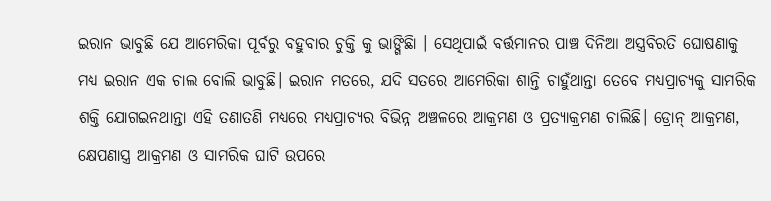ଇରାନ ଭାବୁଛି ଯେ ଆମେରିକା ପୂର୍ବରୁ ବହୁବାର ଚୁକ୍ତି କୁ ଭାଙ୍ଗିଛିା । ସେଥିପାଇଁ ବର୍ତ୍ତମାନର ପାଞ୍ଚ ଦିନିଆ ଅସ୍ତ୍ରବିରତି ଘୋଷଣାକୁ ମଧ୍ୟ ଇରାନ ଏକ ଚାଲ ବୋଲି ଭାବୁଛି। ଇରାନ ମତରେ, ଯଦି ସତରେ ଆମେରିକା ଶାନ୍ତି ଚାହୁଁଥାନ୍ତା ତେବେ ମଧ୍ୟପ୍ରାଚ୍ୟକୁ ସାମରିକ ଶକ୍ତି ଯୋଗଇନଥାନ୍ତା ଏହି ତଣାତଣି ମଧ୍ୟରେ ମଧ୍ୟପ୍ରାଚ୍ୟର ବିଭିନ୍ନ ଅଞ୍ଚଳରେ ଆକ୍ରମଣ ଓ ପ୍ରତ୍ୟାକ୍ରମଣ ଚାଲିଛି। ଡ୍ରୋନ୍ ଆକ୍ରମଣ, କ୍ଷେପଣାସ୍ତ୍ର ଆକ୍ରମଣ ଓ ସାମରିକ ଘାଟି ଉପରେ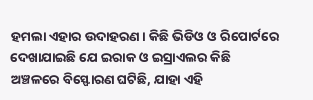ହମଲା ଏହାର ଉଦାହରଣ। କିଛି ଭିଡିଓ ଓ ରିପୋର୍ଟରେ ଦେଖାଯାଇଛି ଯେ ଇରାକ ଓ ଇସ୍ରାଏଲର କିଛି ଅଞ୍ଚଳରେ ବିସ୍ଫୋରଣ ଘଟିଛି, ଯାହା ଏହି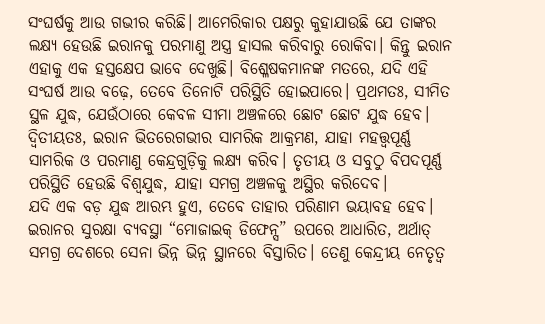ସଂଘର୍ଷକୁ ଆଉ ଗଭୀର କରିଛି। ଆମେରିକାର ପକ୍ଷରୁ କୁହାଯାଉଛି ଯେ ତାଙ୍କର ଲକ୍ଷ୍ୟ ହେଉଛି ଇରାନକୁ ପରମାଣୁ ଅସ୍ତ୍ର ହାସଲ କରିବାରୁ ରୋକିବା। କିନ୍ତୁ ଇରାନ ଏହାକୁ ଏକ ହସ୍ତକ୍ଷେପ ଭାବେ ଦେଖୁଛି। ବିଶ୍ଳେଷକମାନଙ୍କ ମତରେ, ଯଦି ଏହି ସଂଘର୍ଷ ଆଉ ବଢ଼େ, ତେବେ ତିନୋଟି ପରିସ୍ଥିତି ହୋଇପାରେ। ପ୍ରଥମତଃ, ସୀମିତ ସ୍ଥଳ ଯୁଦ୍ଧ, ଯେଉଁଠାରେ କେବଳ ସୀମା ଅଞ୍ଚଳରେ ଛୋଟ ଛୋଟ ଯୁଦ୍ଧ ହେବ। ଦ୍ୱିତୀୟତଃ, ଇରାନ ଭିତରେଗଭୀର ସାମରିକ ଆକ୍ରମଣ, ଯାହା ମହତ୍ତ୍ୱପୂର୍ଣ୍ଣ ସାମରିକ ଓ ପରମାଣୁ କେନ୍ଦ୍ରଗୁଡ଼ିକୁ ଲକ୍ଷ୍ୟ କରିବ। ତୃତୀୟ ଓ ସବୁଠୁ ବିପଦପୂର୍ଣ୍ଣ ପରିସ୍ଥିତି ହେଉଛି ବିଶ୍ୱଯୁଦ୍ଧ, ଯାହା ସମଗ୍ର ଅଞ୍ଚଳକୁ ଅସ୍ଥିର କରିଦେବ।
ଯଦି ଏକ ବଡ଼ ଯୁଦ୍ଧ ଆରମ୍ଭ ହୁଏ, ତେବେ ତାହାର ପରିଣାମ ଭୟାବହ ହେବ। ଇରାନର ସୁରକ୍ଷା ବ୍ୟବସ୍ଥା “ମୋଜାଇକ୍ ଡିଫେନ୍ସ” ଉପରେ ଆଧାରିତ, ଅର୍ଥାତ୍ ସମଗ୍ର ଦେଶରେ ସେନା ଭିନ୍ନ ଭିନ୍ନ ସ୍ଥାନରେ ବିସ୍ତାରିତ। ତେଣୁ କେନ୍ଦ୍ରୀୟ ନେତୃତ୍ୱ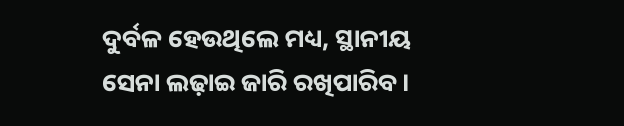ଦୁର୍ବଳ ହେଉଥିଲେ ମଧ୍ୟ, ସ୍ଥାନୀୟ ସେନା ଲଢ଼ାଇ ଜାରି ରଖିପାରିବ।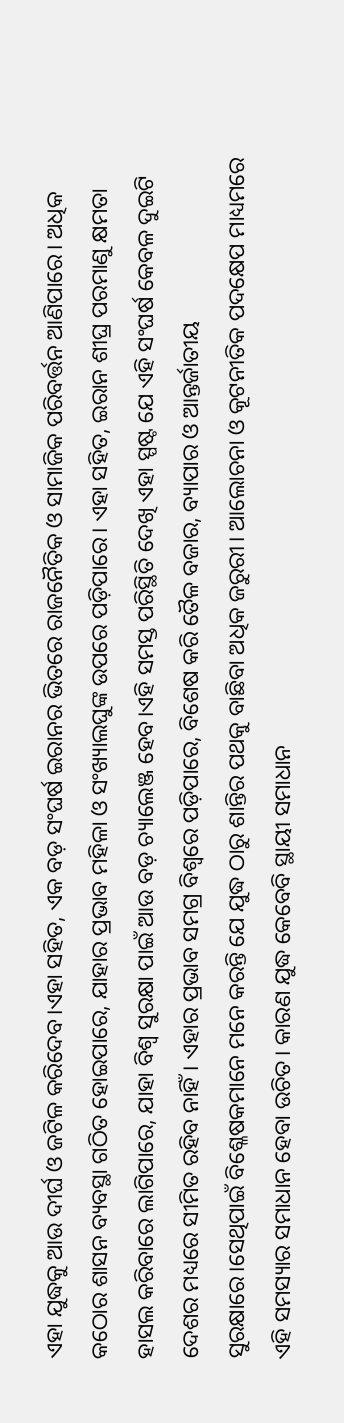ଏହା ଯୁଦ୍ଧକୁ ଆଉ ଦୀର୍ଘ ଓ ଜଟିଳ କରିଦେବ।ଏହା ସହିତ, ଏକ ବଡ଼ ସଂଘର୍ଷ ଇରାନର ଭିତରେ ରାଜନୈତିକ ଓ ସାମାଜିକ ପରିବର୍ତ୍ତନ ଆଣିପାରେ। ଅଧିକ କଠୋର ଶାସନ ବ୍ୟବସ୍ଥା ଗଠିତ ହୋଇପାରେ, ଯାହାର ପ୍ରଭାବ ମହିଳା ଓ ସଂଖ୍ୟାଲଘୁଙ୍କ ଉପରେ ପଡ଼ିପାରେ। ଏହା ସହିତ, ଇରାନ ଶୀଘ୍ର ପରମାଣୁ କ୍ଷମତା ହାସଲ କରିବାରେ ଲାଗିପାରେ, ଯାହା ବିଶ୍ୱ ସୁରକ୍ଷା ପାଇଁ ଆଉ ବଡ଼ ଚ୍ୟାଲେଞ୍ଜ ହେବ।ଏହି ସମସ୍ତ ପରିସ୍ଥିତି ଦେଖି ଏହା ସ୍ପଷ୍ଟ ଯେ ଏହି ସଂଘର୍ଷ କେବଳ ଦୁଇଟି ଦେଶର ମଧ୍ୟରେ ସୀମିତ ରହିବ ନାହିଁ। ଏହାର ପ୍ରଭାବ ସମଗ୍ର ବିଶ୍ୱରେ ପଡ଼ିପାରେ, ବିଶେଷ କରି ତୈଳ ବଜାର, ବ୍ୟାପାର ଓ ଆନ୍ତର୍ଜାତୀୟ ସୁରକ୍ଷାରେ।ସେଥିପାଇଁ ବିଶ୍ଳେଷକମାନେ ମନେ କରନ୍ତି ଯେ ଯୁଦ୍ଧ ଠାରୁ ଶାନ୍ତିର ପଥକୁ ବାଛିବା ଅଧିକ ଜରୁରୀ। ଆଲୋଚନା ଓ କୂଟନୀତିକ ପଦକ୍ଷେପ ମାଧ୍ୟମରେ ଏହି ସମସ୍ୟାର ସମାଧାନ ହେବା ଉଚିତ। କାରଣ ଯୁଦ୍ଧ କେବେବି ସ୍ଥାୟୀ ସମାଧାନ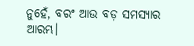ନୁହେଁ, ବରଂ ଆଉ ବଡ଼ ସମସ୍ୟାର ଆରମ୍ଭ।